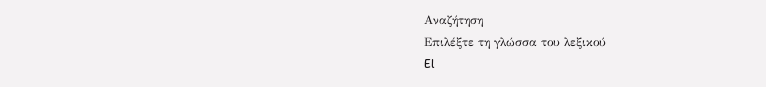Αναζήτηση
Επιλέξτε τη γλώσσα του λεξικού
El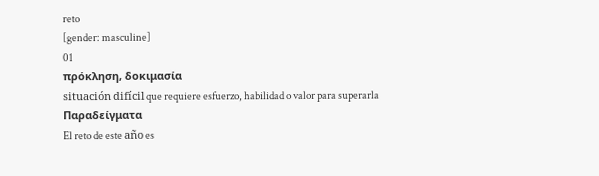reto
[gender: masculine]
01
πρόκληση, δοκιμασία
situación difícil que requiere esfuerzo, habilidad o valor para superarla
Παραδείγματα
El reto de este año es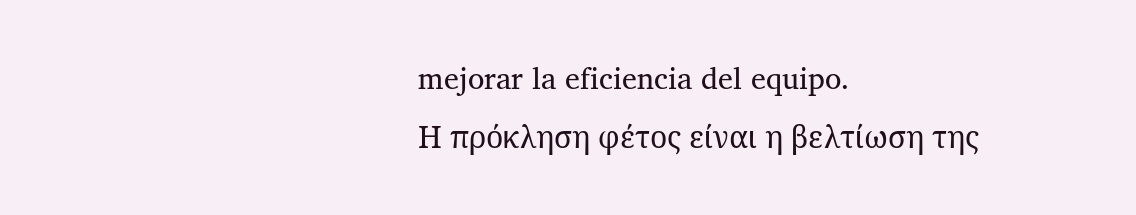mejorar la eficiencia del equipo.
Η πρόκληση φέτος είναι η βελτίωση της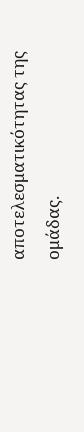αποτελεσματικότητας της ομάδας.